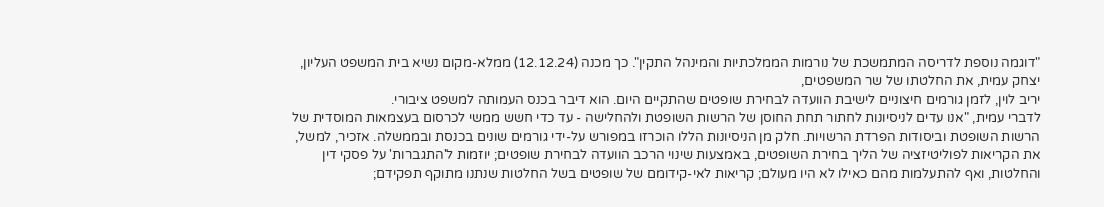"דוגמה נוספת לדריסה המתמשכת של נורמות הממלכתיות והמינהל התקין". כך מכנה (12.12.24) ממלא-מקום נשיא בית המשפט העליון,
יצחק עמית, את החלטתו של שר המשפטים,
יריב לוין, לזמן גורמים חיצוניים לישיבת הוועדה לבחירת שופטים שהתקיים היום. הוא דיבר בכנס העמותה למשפט ציבורי.
לדברי עמית, "אנו עדים לניסיונות לחתור תחת החוסן של הרשות השופטת ולהחלישה - עד כדי חשש ממשי לכרסום בעצמאות המוסדית של הרשות השופטת וביסודות הפרדת הרשויות. חלק מן הניסיונות הללו הוכרזו במפורש על-ידי גורמים שונים בכנסת ובממשלה. אזכיר, למשל, את הקריאות לפוליטיזציה של הליך בחירת השופטים, באמצעות שינוי הרכב הוועדה לבחירת שופטים; יוזמות ל'התגברות' על פסקי דין והחלטות, ואף להתעלמות מהם כאילו לא היו מעולם; קריאות לאי-קידומם של שופטים בשל החלטות שנתנו מתוקף תפקידם;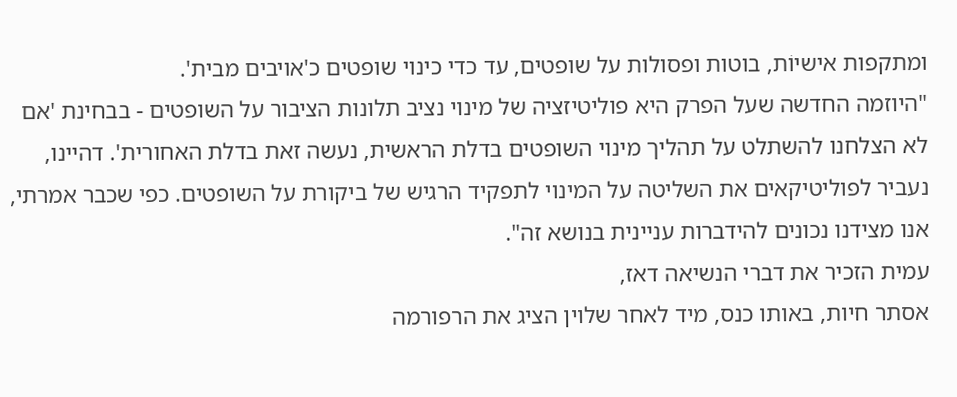ומתקפות אישיוֹת, בוטות ופסולות על שופטים, עד כדי כינוי שופטים כ'אויבים מבית'.
"היוזמה החדשה שעל הפרק היא פוליטיזציה של מינוי נציב תלונות הציבור על השופטים - בבחינת 'אם לא הצלחנו להשתלט על תהליך מינוי השופטים בדלת הראשית, נעשה זאת בדלת האחורית'. דהיינו, נעביר לפוליטיקאים את השליטה על המינוי לתפקיד הרגיש של ביקורת על השופטים. כפי שכבר אמרתי, אנו מצידנו נכונים להידברות עניינית בנושא זה".
עמית הזכיר את דברי הנשיאה דאז,
אסתר חיות, באותו כנס, מיד לאחר שלוין הציג את הרפורמה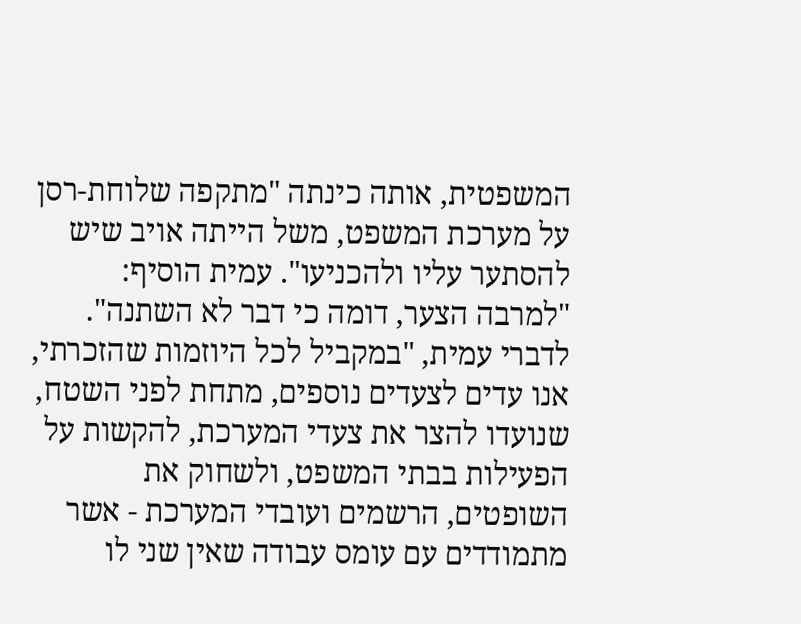המשפטית, אותה כינתה "מתקפה שלוחת-רסן על מערכת המשפט, משל הייתה אויב שיש להסתער עליו ולהכניעו". עמית הוסיף: "למרבה הצער, דומה כי דבר לא השתנה".
לדברי עמית, "במקביל לכל היוזמות שהזכרתי, אנו עדים לצעדים נוספים, מתחת לפני השטח, שנועדו להצר את צעדי המערכת, להקשות על הפעילות בבתי המשפט, ולשחוק את השופטים, הרשמים ועובדי המערכת - אשר מתמודדים עם עומס עבודה שאין שני לו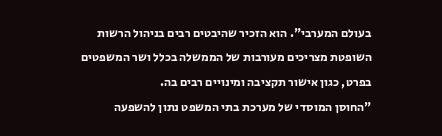בעולם המערבי". הוא הזכיר שהיבטים רבים בניהול הרשות השופטת מצריכים מעורבות של הממשלה בכלל ושר המשפטים בפרט, כגון אישור תקציבה ומינויים רבים בה.
"החוסן המוסדי של מערכת בתי המשפט נתון להשפעה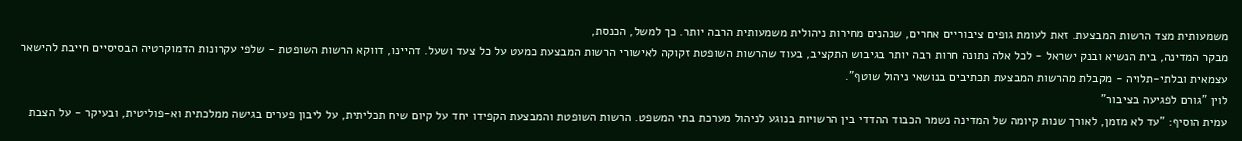משמעותית מצד הרשות המבצעת. זאת לעומת גופים ציבוריים אחרים, שנהנים מחירות ניהולית משמעותית הרבה יותר. כך למשל, הכנסת,
מבקר המדינה, בית הנשיא ובנק ישראל - לכל אלה נתונה חרות רבה יותר בגיבוש התקציב, בעוד שהרשות השופטת זקוקה לאישורי הרשות המבצעת כמעט על כל צעד ושעל. דהיינו, דווקא הרשות השופטת - שלפי עקרונות הדמוקרטיה הבסיסיים חייבת להישאר עצמאית ובלתי-תלויה - מקבלת מהרשות המבצעת תכתיבים בנושאי ניהול שוטף".
לוין "גורם לפגיעה בציבור"
עמית הוסיף: "עד לא מזמן, לאורך שנות קיומה של המדינה נשמר הכבוד ההדדי בין הרשויות בנוגע לניהול מערכת בתי המשפט. הרשות השופטת והמבצעת הקפידו יחד על קיום שיח תכליתית, על ליבון פערים בגישה ממלכתית וא-פוליטית, ובעיקר - על הצבת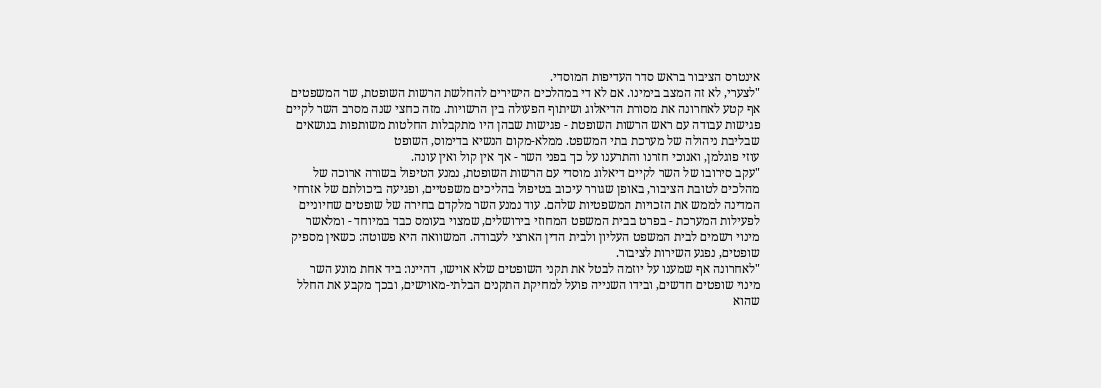אינטרס הציבור בראש סדר העדיפות המוסדי.
"לצערי, לא זה המצב בימינו. אם לא די במהלכים הישירים להחלשת הרשות השופטת, שר המשפטים אף קטע לאחרונה את מסורת הדיאלוג ושיתוף הפעולה בין הרשויות. מזה כחצי שנה מסרב השר לקיים פגישות עבודה עם ראש הרשות השופטת - פגישות שבהן היו מתקבלות החלטות משותפות בנושאים שבליבת ניהולה של מערכת בתי המשפט. ממלא-מקום הנשיא בדימוס, השופט
עוזי פוגלמן, ואנוכי חזרנו והתרענו על כך בפני השר - אך אין קול ואין עונה.
"עקב סירובו של השר לקיים דיאלוג מוסדי עם הרשות השופטת, נמנע הטיפול בשורה ארוכה של מהלכים לטובת הציבור, באופן שגורר עיכוב בטיפול בהליכים משפטיים, ופגיעה ביכולתם של אזרחי המדינה לממש את הזכויות המשפטיות שלהם. עוד נמנע השר מלקדם בחירה של שופטים שחיוניים לפעילות המערכת - בפרט בבית המשפט המחוזי בירושלים, שמצוי בעומס כבד במיוחד - ומלאשר מינוי רשמים לבית המשפט העליון ולבית הדין הארצי לעבודה. המשוואה היא פשוטה: כשאין מספיק שופטים, נפגע השירות לציבור.
"לאחרונה אף שמענו על יוזמה לבטל את תקני השופטים שלא אוישו, דהיינו: ביד אחת מונע השר מינוי שופטים חדשים, ובידו השנייה פועל למחיקת התקנים הבלתי-מאוישים, ובכך מקבע את החלל שהוא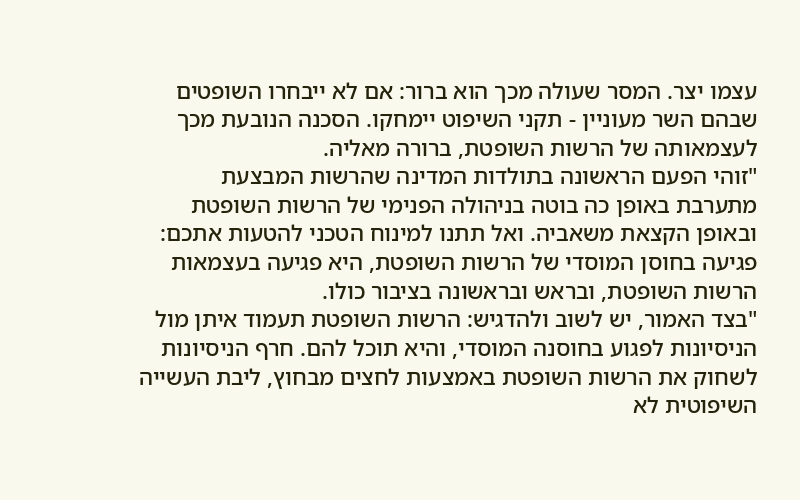עצמו יצר. המסר שעולה מכך הוא ברור: אם לא ייבחרו השופטים שבהם השר מעוניין - תקני השיפוט יימחקו. הסכנה הנובעת מכך לעצמאותה של הרשות השופטת, ברורה מאליה.
"זוהי הפעם הראשונה בתולדות המדינה שהרשות המבצעת מתערבת באופן כה בוטה בניהולה הפנימי של הרשות השופטת ובאופן הקצאת משאביה. ואל תתנו למינוח הטכני להטעות אתכם: פגיעה בחוסן המוסדי של הרשות השופטת, היא פגיעה בעצמאות הרשות השופטת, ובראש ובראשונה בציבור כולו.
"בצד האמור, יש לשוב ולהדגיש: הרשות השופטת תעמוד איתן מול הניסיונות לפגוע בחוסנה המוסדי, והיא תוכל להם. חרף הניסיונות לשחוק את הרשות השופטת באמצעות לחצים מבחוץ, ליבת העשייה השיפוטית לא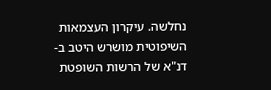נחלשה. עיקרון העצמאות השיפוטית מושרש היטב ב-דנ"א של הרשות השופטת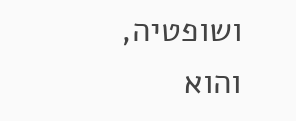ושופטיה, והוא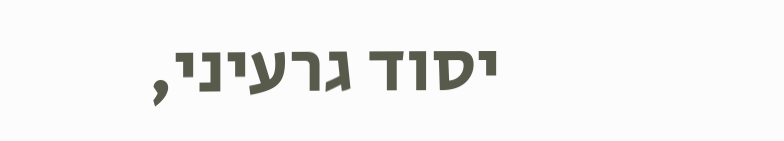יסוד גרעיני,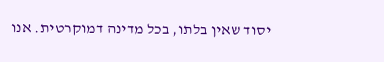יסוד שאין בלתו, בכל מדינה דמוקרטית. אנו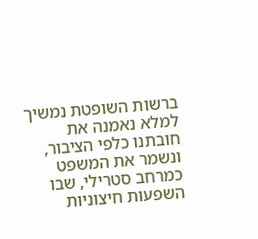ברשות השופטת נמשיך למלא נאמנה את חובתנו כלפי הציבור, ונשמר את המשפט כמרחב סטרילי, שבו השפעות חיצוניות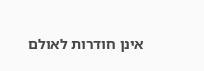אינן חודרות לאולם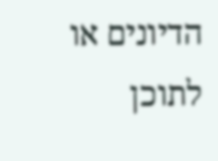הדיונים או לתוכן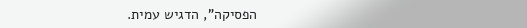הפסיקה", הדגיש עמית.